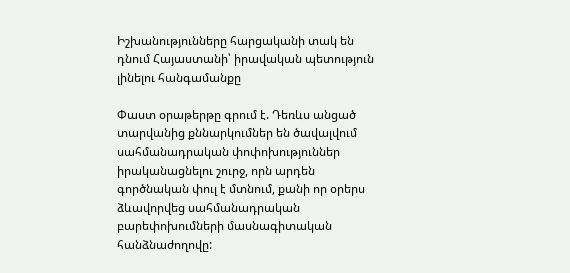Իշխանությունները հարցականի տակ են դնում Հայաստանի՝ իրավական պետություն լինելու հանգամանքը

Փաստ օրաթերթը գրում է. Դեռևս անցած տարվանից քննարկումներ են ծավալվում սահմանադրական փոփոխություններ իրականացնելու շուրջ, որն արդեն գործնական փուլ է մտնում, քանի որ օրերս ձևավորվեց սահմանադրական բարեփոխումների մասնագիտական հանձնաժողովը: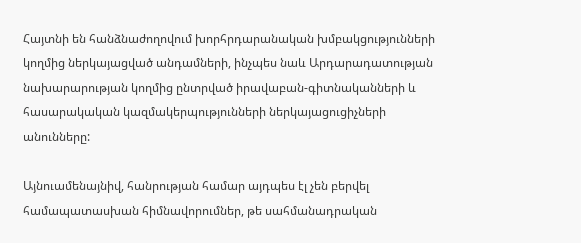Հայտնի են հանձնաժողովում խորհրդարանական խմբակցությունների կողմից ներկայացված անդամների, ինչպես նաև Արդարադատության նախարարության կողմից ընտրված իրավաբան-գիտնականների և հասարակական կազմակերպությունների ներկայացուցիչների անունները:

Այնուամենայնիվ, հանրության համար այդպես էլ չեն բերվել համապատասխան հիմնավորումներ, թե սահմանադրական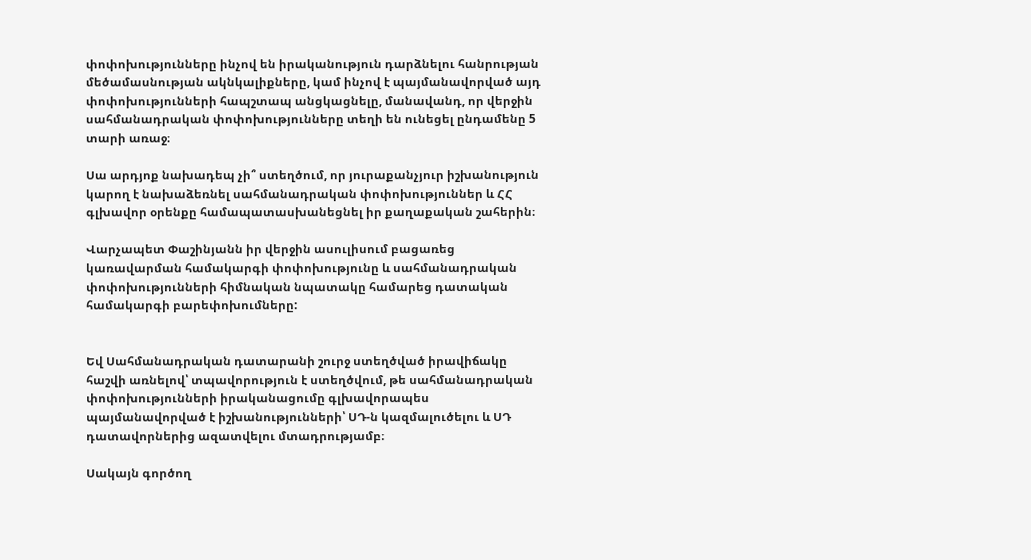փոփոխությունները ինչով են իրականություն դարձնելու հանրության մեծամասնության ակնկալիքները, կամ ինչով է պայմանավորված այդ փոփոխությունների հապշտապ անցկացնելը, մանավանդ, որ վերջին սահմանադրական փոփոխությունները տեղի են ունեցել ընդամենը 5 տարի առաջ։

Սա արդյոք նախադեպ չի՞ ստեղծում, որ յուրաքանչյուր իշխանություն կարող է նախաձեռնել սահմանադրական փոփոխություններ և ՀՀ գլխավոր օրենքը համապատասխանեցնել իր քաղաքական շահերին։

Վարչապետ Փաշինյանն իր վերջին ասուլիսում բացառեց կառավարման համակարգի փոփոխությունը և սահմանադրական փոփոխությունների հիմնական նպատակը համարեց դատական համակարգի բարեփոխումները:


Եվ Սահմանադրական դատարանի շուրջ ստեղծված իրավիճակը հաշվի առնելով՝ տպավորություն է ստեղծվում, թե սահմանադրական փոփոխությունների իրականացումը գլխավորապես պայմանավորված է իշխանությունների՝ ՍԴ-ն կազմալուծելու և ՍԴ դատավորներից ազատվելու մտադրությամբ։

Սակայն գործող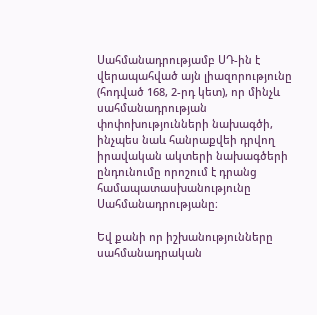Սահմանադրությամբ ՍԴ-ին է վերապահված այն լիազորությունը (հոդված 168, 2-րդ կետ), որ մինչև սահմանադրության փոփոխությունների նախագծի, ինչպես նաև հանրաքվեի դրվող իրավական ակտերի նախագծերի ընդունումը որոշում է դրանց համապատասխանությունը Սահմանադրությանը։

Եվ քանի որ իշխանությունները սահմանադրական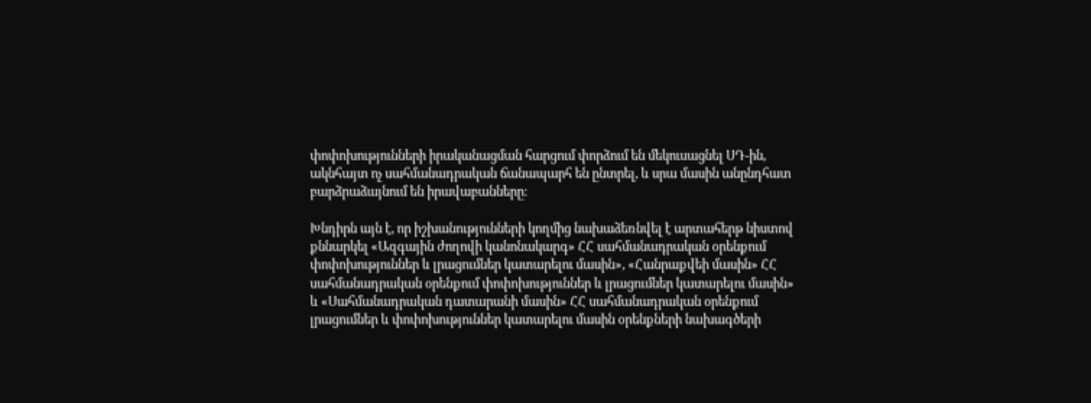փոփոխությունների իրականացման հարցում փորձում են մեկուսացնել ՍԴ-ին, ակնհայտ ոչ սահմանադրական ճանապարհ են ընտրել, և սրա մասին անընդհատ բարձրաձայնում են իրավաբանները։

Խնդիրն այն է, որ իշխանությունների կողմից նախաձեռնվել է արտահերթ նիստով քննարկել «Ազգային ժողովի կանոնակարգ» ՀՀ սահմանադրական օրենքում փոփոխություններ և լրացումներ կատարելու մասին», «Հանրաքվեի մասին» ՀՀ սահմանադրական օրենքում փոփոխություններ և լրացումներ կատարելու մասին» և «Սահմանադրական դատարանի մասին» ՀՀ սահմանադրական օրենքում լրացումներ և փոփոխություններ կատարելու մասին օրենքների նախագծերի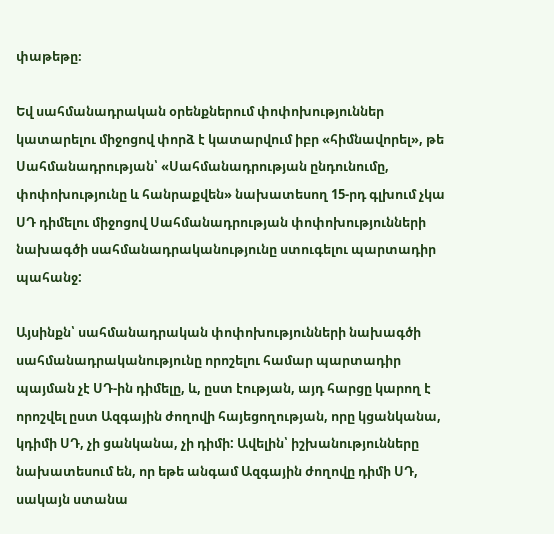փաթեթը։

Եվ սահմանադրական օրենքներում փոփոխություններ կատարելու միջոցով փորձ է կատարվում իբր «հիմնավորել», թե Սահմանադրության՝ «Սահմանադրության ընդունումը, փոփոխությունը և հանրաքվեն» նախատեսող 15-րդ գլխում չկա ՍԴ դիմելու միջոցով Սահմանադրության փոփոխությունների նախագծի սահմանադրականությունը ստուգելու պարտադիր պահանջ:

Այսինքն՝ սահմանադրական փոփոխությունների նախագծի սահմանադրականությունը որոշելու համար պարտադիր պայման չէ ՍԴ-ին դիմելը, և, ըստ էության, այդ հարցը կարող է որոշվել ըստ Ազգային ժողովի հայեցողության, որը կցանկանա, կդիմի ՍԴ, չի ցանկանա, չի դիմի: Ավելին՝ իշխանությունները նախատեսում են, որ եթե անգամ Ազգային ժողովը դիմի ՍԴ, սակայն ստանա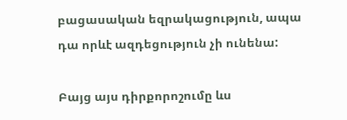բացասական եզրակացություն, ապա դա որևէ ազդեցություն չի ունենա:

Բայց այս դիրքորոշումը ևս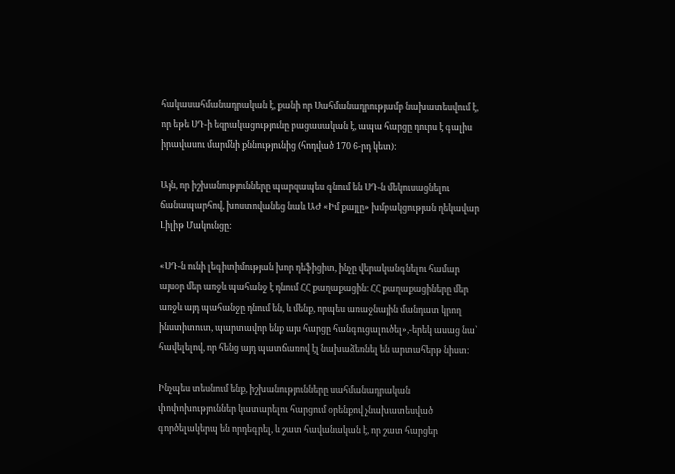հակասահմանադրական է, քանի որ Սահմանադրությամբ նախատեսվում է, որ եթե ՍԴ-ի եզրակացությունը բացասական է, ապա հարցը դուրս է գալիս իրավասու մարմնի քննությունից (հոդված 170 6-րդ կետ):

Այն, որ իշխանությունները պարզապես գնում են ՍԴ-ն մեկուսացնելու ճանապարհով, խոստովանեց նաև ԱԺ «Իմ քայլը» խմբակցության ղեկավար Լիլիթ Մակունցը:

«ՍԴ-ն ունի լեգիտիմության խոր դեֆիցիտ, ինչը վերականգնելու համար այսօր մեր առջև պահանջ է դնում ՀՀ քաղաքացին։ ՀՀ քաղաքացիները մեր առջև այդ պահանջը դնում են, և մենք, որպես առաջնային մանդատ կրող ինստիտուտ, պարտավոր ենք այս հարցը հանգուցալուծել»,-երեկ ասաց նա՝ հավելելով, որ հենց այդ պատճառով էլ նախաձեռնել են արտահերթ նիստ։

Ինչպես տեսնում ենք, իշխանությունները սահմանադրական փոփոխություններ կատարելու հարցում օրենքով չնախատեսված գործելակերպ են որդեգրել, և շատ հավանական է, որ շատ հարցեր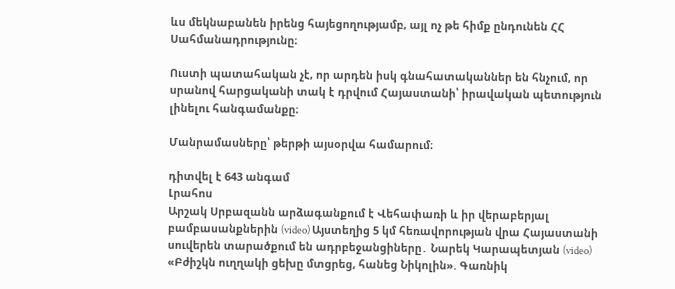ևս մեկնաբանեն իրենց հայեցողությամբ, այլ ոչ թե հիմք ընդունեն ՀՀ Սահմանադրությունը։

Ուստի պատահական չէ, որ արդեն իսկ գնահատականներ են հնչում, որ սրանով հարցականի տակ է դրվում Հայաստանի՝ իրավական պետություն լինելու հանգամանքը։

Մանրամասները՝ թերթի այսօրվա համարում։

դիտվել է 643 անգամ
Լրահոս
Արշակ Սրբազանն արձագանքում է Վեհափառի և իր վերաբերյալ բամբասանքներին (video) Այստեղից 5 կմ հեռավորության վրա Հայաստանի սուվերեն տարածքում են ադրբեջանցիները․ Նարեկ Կարապետյան (video) «Բժիշկն ուղղակի ցեխը մտցրեց, հանեց Նիկոլին». Գառնիկ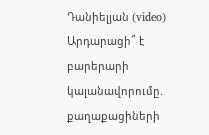Դանիելյան (video) Արդարացի՞ է բարերարի կալանավորումը. քաղաքացիների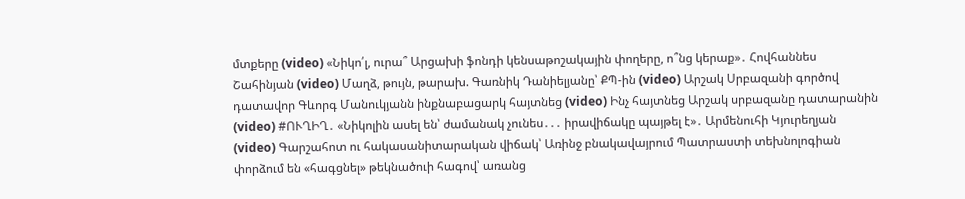մտքերը (video) «Նիկո՛լ, ուրա՞ Արցախի ֆոնդի կենսաթոշակային փողերը, ո՞նց կերաք»․ Հովհաննես Շահինյան (video) Մաղձ, թույն, թարախ. Գառնիկ Դանիելյանը՝ ՔՊ-ին (video) Արշակ Սրբազանի գործով դատավոր Գևորգ Մանուկյանն ինքնաբացարկ հայտնեց (video) Ինչ հայտնեց Արշակ սրբազանը դատարանին (video) #ՈՒՂԻՂ․ «Նիկոլին ասել են՝ ժամանակ չունես․․․ իրավիճակը պայթել է»․ Արմենուհի Կյուրեղյան (video) Գարշահոտ ու հակասանիտարական վիճակ՝ Առինջ բնակավայրում Պատրաստի տեխնոլոգիան փորձում են «հագցնել» թեկնածուի հագով՝ առանց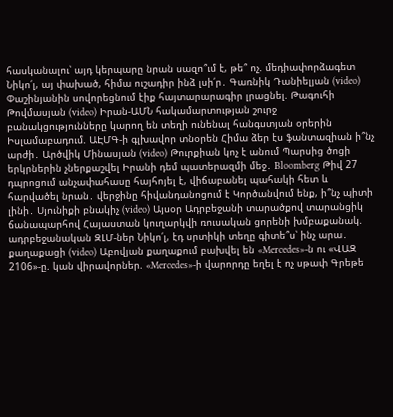հասկանալու՝ այդ կերպարը նրան սազո՞ւմ է, թե՞ ոչ. մեդիափորձագետ Նիկո՛լ, այ փախած, հիմա ուշադիր ինձ լսի՛ր․ Գառնիկ Դանիելյան (video) Փաշինյանին սովորեցնում էիք հայտարարագիր լրացնել. Թագուհի Թովմասյան (video) Իրան-ԱՄՆ հակամարտության շուրջ բանակցությունները կարող են տեղի ունենալ հանգստյան օրերին Իսլամաբադում. ԱԷՄԳ-ի գլխավոր տնօրեն Հիմա ձեր էս ֆանտազիան ի՞նչ արժի․ Արծվիկ Մինասյան (video) Թուրքիան կոչ է անում Պարսից ծոցի երկրներին չներքաշվել Իրանի դեմ պատերազմի մեջ․ Bloomberg Թիվ 27 դպրոցում անչափահասը հայհոյել է, վիճաբանել պահակի հետ և հարվածել նրան․ վերջինը հիվանդանոցում է Կործանվում ենք, ի՞նչ պիտի լինի․ Սյունիքի բնակիչ (video) Այսօր Ադրբեջանի տարածքով տարանցիկ ճանապարհով Հայաստան կուղարկվի ռուսական ցորենի խմբաքանակ. ադրբեջանական ԶԼՄ-ներ Նիկո՛լ, էդ սրտիկի տեղը գիտե՞ս՝ ինչ արա․ քաղաքացի (video) Աբովյան քաղաքում բախվել են «Mercedes»-ն ու «ՎԱԶ 2106»-ը. կան վիրավորներ. «Mercedes»-ի վարորդը եղել է ոչ սթափ Գրեթե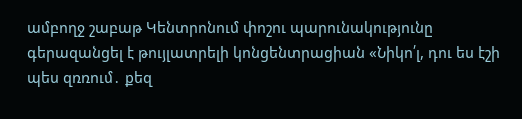ամբողջ շաբաթ Կենտրոնում փոշու պարունակությունը գերազանցել է թույլատրելի կոնցենտրացիան «Նիկո՛լ, դու ես էշի պես զռռում․ քեզ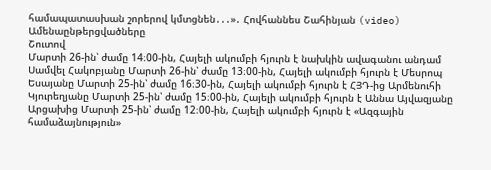համապատասխան շորերով կմտցնեն․․․»․ Հովհաննես Շահինյան (video)
Ամենաընթերցվածները
Շուտով
Մարտի 26-ին՝ ժամը 14։00-ին, Հայելի ակումբի հյուրն է նախկին ավագանու անդամ Սամվել Հակոբյանը Մարտի 26-ին՝ ժամը 13։00-ին, Հայելի ակումբի հյուրն է Մեսրոպ Եսայանը Մարտի 25-ին՝ ժամը 16։30-ին, Հայելի ակումբի հյուրն է ՀՅԴ-ից Արմենուհի Կյուրեղյանը Մարտի 25-ին՝ ժամը 15։00-ին, Հայելի ակումբի հյուրն է Աննա Այվազյանը Արցախից Մարտի 25-ին՝ ժամը 12։00-ին, Հայելի ակումբի հյուրն է «Ազգային համաձայնություն»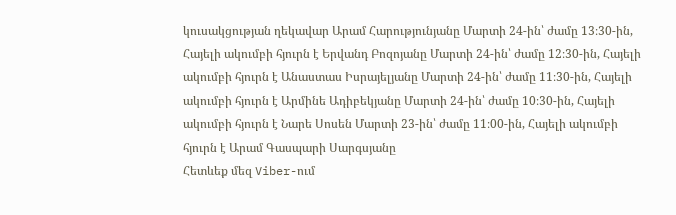կուսակցության ղեկավար Արամ Հարությունյանը Մարտի 24-ին՝ ժամը 13։30-ին, Հայելի ակումբի հյուրն է Երվանդ Բոզոյանը Մարտի 24-ին՝ ժամը 12։30-ին, Հայելի ակումբի հյուրն է Անաստաս Իսրայելյանը Մարտի 24-ին՝ ժամը 11։30-ին, Հայելի ակումբի հյուրն է Արմինե Ադիբեկյանը Մարտի 24-ին՝ ժամը 10։30-ին, Հայելի ակումբի հյուրն է Նարե Սոսեն Մարտի 23-ին՝ ժամը 11։00-ին, Հայելի ակումբի հյուրն է Արամ Գասպարի Սարգսյանը
Հետևեք մեզ Viber-ում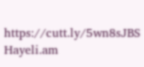https://cutt.ly/5wn8sJBS
Hayeli.am